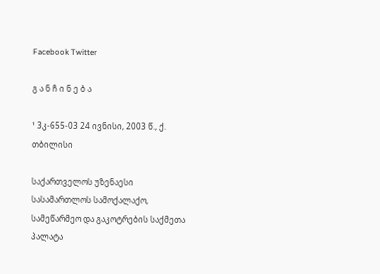Facebook Twitter

გ ა ნ ჩ ი ნ ე ბ ა

¹ 3კ-655-03 24 ივნისი, 2003 წ., ქ. თბილისი

საქართველოს უზენაესი სასამართლოს სამოქალაქო, სამეწარმეო და გაკოტრების საქმეთა პალატა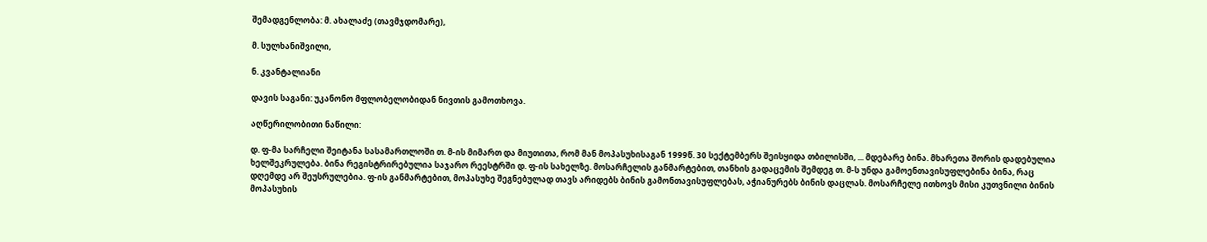შემადგენლობა: მ. ახალაძე (თავმჯდომარე),

მ. სულხანიშვილი,

ნ. კვანტალიანი

დავის საგანი: უკანონო მფლობელობიდან ნივთის გამოთხოვა.

აღწერილობითი ნაწილი:

დ. ფ-მა სარჩელი შეიტანა სასამართლოში თ. მ-ის მიმართ და მიუთითა, რომ მან მოპასუხისაგან 1999წ. 30 სექტემბერს შეისყიდა თბილისში, ... მდებარე ბინა. მხარეთა შორის დადებულია ხელშეკრულება. ბინა რეგისტრირებულია საჯარო რეესტრში დ. ფ-ის სახელზე. მოსარჩელის განმარტებით, თანხის გადაცემის შემდეგ თ. მ-ს უნდა გამოენთავისუფლებინა ბინა, რაც დღემდე არ შეუსრულებია. ფ-ის განმარტებით, მოპასუხე შეგნებულად თავს არიდებს ბინის გამონთავისუფლებას, აჭიანურებს ბინის დაცლას. მოსარჩელე ითხოვს მისი კუთვნილი ბინის მოპასუხის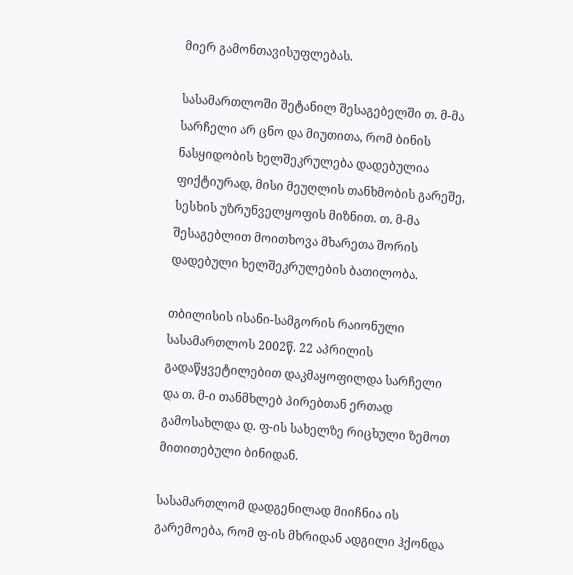მიერ გამონთავისუფლებას.

სასამართლოში შეტანილ შესაგებელში თ. მ-მა სარჩელი არ ცნო და მიუთითა, რომ ბინის ნასყიდობის ხელშეკრულება დადებულია ფიქტიურად, მისი მეუღლის თანხმობის გარეშე, სესხის უზრუნველყოფის მიზნით. თ. მ-მა შესაგებლით მოითხოვა მხარეთა შორის დადებული ხელშეკრულების ბათილობა.

თბილისის ისანი-სამგორის რაიონული სასამართლოს 2002წ. 22 აპრილის გადაწყვეტილებით დაკმაყოფილდა სარჩელი და თ. მ-ი თანმხლებ პირებთან ერთად გამოსახლდა დ. ფ-ის სახელზე რიცხული ზემოთ მითითებული ბინიდან.

სასამართლომ დადგენილად მიიჩნია ის გარემოება, რომ ფ-ის მხრიდან ადგილი ჰქონდა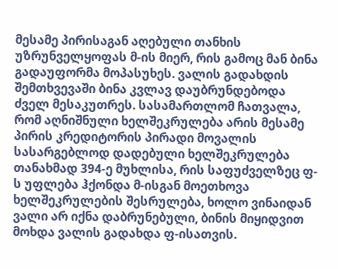მესამე პირისაგან აღებული თანხის უზრუნველყოფას მ-ის მიერ, რის გამოც მან ბინა გადაუფორმა მოპასუხეს. ვალის გადახდის შემთხვევაში ბინა კვლავ დაუბრუნდებოდა ძველ მესაკუთრეს. სასამართლომ ჩათვალა, რომ აღნიშნული ხელშეკრულება არის მესამე პირის კრედიტორის პირადი მოვალის სასარგებლოდ დადებული ხელშეკრულება თანახმად 394-ე მუხლისა, რის საფუძველზეც ფ-ს უფლება ჰქონდა მ-ისგან მოეთხოვა ხელშეკრულების შესრულება, ხოლო ვინაიდან ვალი არ იქნა დაბრუნებული, ბინის მიყიდვით მოხდა ვალის გადახდა ფ-ისათვის.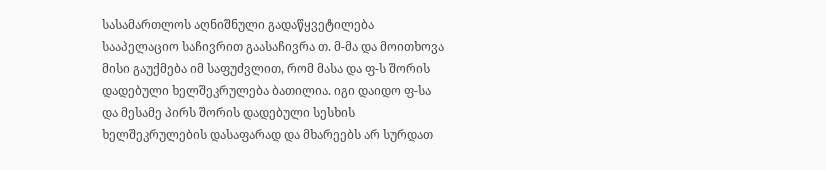სასამართლოს აღნიშნული გადაწყვეტილება სააპელაციო საჩივრით გაასაჩივრა თ. მ-მა და მოითხოვა მისი გაუქმება იმ საფუძვლით, რომ მასა და ფ-ს შორის დადებული ხელშეკრულება ბათილია. იგი დაიდო ფ-სა და მესამე პირს შორის დადებული სესხის ხელშეკრულების დასაფარად და მხარეებს არ სურდათ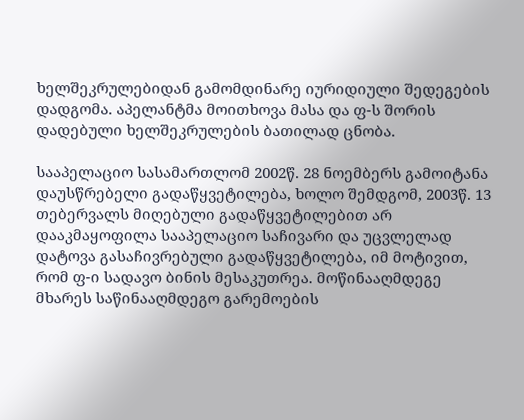ხელშეკრულებიდან გამომდინარე იურიდიული შედეგების დადგომა. აპელანტმა მოითხოვა მასა და ფ-ს შორის დადებული ხელშეკრულების ბათილად ცნობა.

სააპელაციო სასამართლომ 2002წ. 28 ნოემბერს გამოიტანა დაუსწრებელი გადაწყვეტილება, ხოლო შემდგომ, 2003წ. 13 თებერვალს მიღებული გადაწყვეტილებით არ დააკმაყოფილა სააპელაციო საჩივარი და უცვლელად დატოვა გასაჩივრებული გადაწყვეტილება, იმ მოტივით, რომ ფ-ი სადავო ბინის მესაკუთრეა. მოწინააღმდეგე მხარეს საწინააღმდეგო გარემოების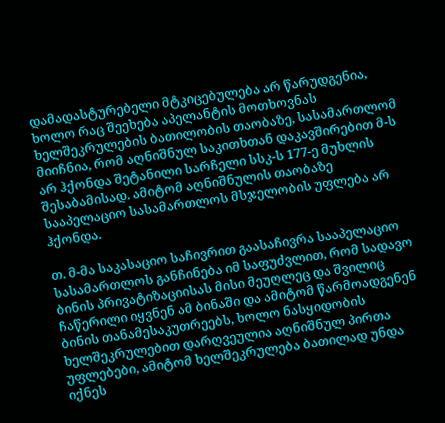დამადასტურებელი მტკიცებულება არ წარუდგენია, ხოლო რაც შეეხება აპელანტის მოთხოვნას ხელშეკრულების ბათილობის თაობაზე, სასამართლომ მიიჩნია, რომ აღნიშნულ საკითხთან დაკავშირებით მ-ს არ ჰქონდა შეტანილი სარჩელი სსკ-ს 177-ე მუხლის შესაბამისად. ამიტომ აღნიშნულის თაობაზე სააპელაციო სასამართლოს მსჯელობის უფლება არ ჰქონდა.

თ. მ-მა საკასაციო საჩივრით გაასაჩივრა სააპელაციო სასამართლოს განჩინება იმ საფუძვლით, რომ სადავო ბინის პრივატიზაციისას მისი მეუღლეც და შვილიც ჩაწერილი იყვნენ ამ ბინაში და ამიტომ წარმოადგენენ ბინის თანამესაკუთრეებს, ხოლო ნასყიდობის ხელშეკრულებით დარღვეულია აღნიშნულ პირთა უფლებები, ამიტომ ხელშეკრულება ბათილად უნდა იქნეს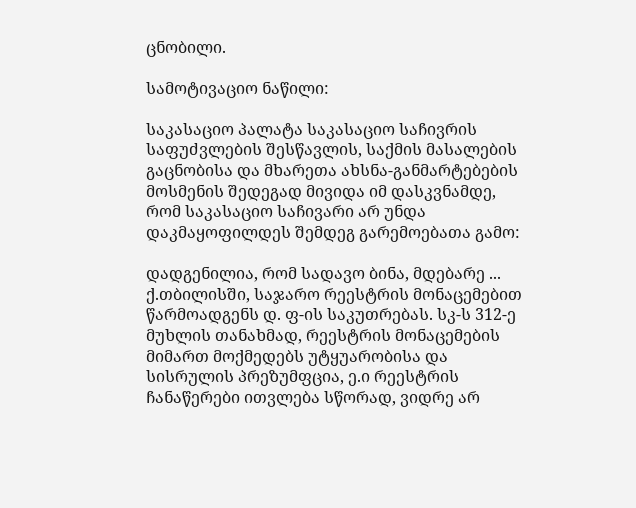ცნობილი.

სამოტივაციო ნაწილი:

საკასაციო პალატა საკასაციო საჩივრის საფუძვლების შესწავლის, საქმის მასალების გაცნობისა და მხარეთა ახსნა-განმარტებების მოსმენის შედეგად მივიდა იმ დასკვნამდე, რომ საკასაციო საჩივარი არ უნდა დაკმაყოფილდეს შემდეგ გარემოებათა გამო:

დადგენილია, რომ სადავო ბინა, მდებარე ... ქ.თბილისში, საჯარო რეესტრის მონაცემებით წარმოადგენს დ. ფ-ის საკუთრებას. სკ-ს 312-ე მუხლის თანახმად, რეესტრის მონაცემების მიმართ მოქმედებს უტყუარობისა და სისრულის პრეზუმფცია, ე.ი რეესტრის ჩანაწერები ითვლება სწორად, ვიდრე არ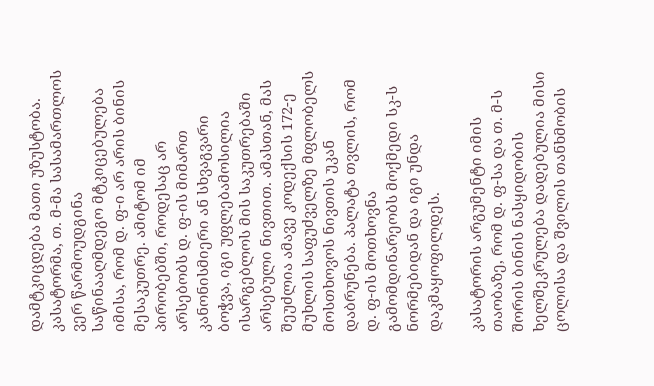დამტკიცდება მათი უზუსტობა. კასატორმა, თ. მ-მა სასამართლოს ვერ წარმოუდგინა საწინააღმდეგო მტკიცებულება იმისა, რომ დ. ფ-ი არ არის ბინის მესაკუთრე. ამიტომ იმ პირობებში, როდესაც არ არსებობს დ. ფ-ის მიმართ კანონისმიერი ან სხვაგვარი ბოჭვა, იგი უფლებამოსილია ისარგებლოს მის საკუთრებაში არსებული ნივთით. ამასთან, მას შეუძლია ამავე კოდექსის 172-ე მუხლის საფუძველზე მფლობელს მოსთხოვოს ნივთის უკან დაბრუნება. პალატა თვლის, რომ დ. ფ-ის მოთხოვნა გამომდინარეობს მოქმედი სკ-ს ნორმებიდან და იგი უნდა დაკმაყოფილდეს.

კასატორის არგუმენტი იმის თაობაზე, რომ დ. ფ-სა და თ. მ-ს შორის ბინის ნასყიდობის ხელშეკრულება დადებულია მისი ცოლისა და შვილის თანხმობის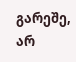გარეშე, არ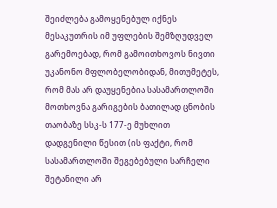შეიძლება გამოყენებულ იქნეს მესაკუთრის იმ უფლების შემზღუდველ გარემოებად, რომ გამოითხოვოს ნივთი უკანონო მფლობელობიდან, მითუმეტეს, რომ მას არ დაუყენებია სასამართლოში მოთხოვნა გარიგების ბათილად ცნობის თაობაზე სსკ-ს 177-ე მუხლით დადგენილი წესით (ის ფაქტი, რომ სასამართლოში შეგებებული სარჩელი შეტანილი არ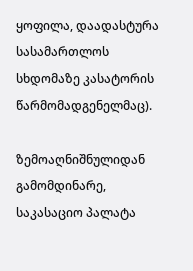ყოფილა, დაადასტურა სასამართლოს სხდომაზე კასატორის წარმომადგენელმაც).

ზემოაღნიშნულიდან გამომდინარე, საკასაციო პალატა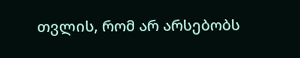თვლის, რომ არ არსებობს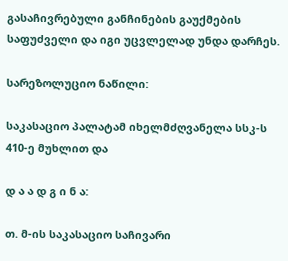გასაჩივრებული განჩინების გაუქმების საფუძველი და იგი უცვლელად უნდა დარჩეს.

სარეზოლუციო ნაწილი:

საკასაციო პალატამ იხელმძღვანელა სსკ-ს 410-ე მუხლით და

დ ა ა დ გ ი ნ ა:

თ. მ-ის საკასაციო საჩივარი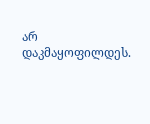არ დაკმაყოფილდეს.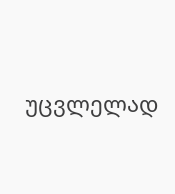უცვლელად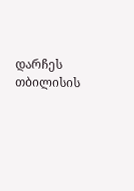დარჩეს თბილისის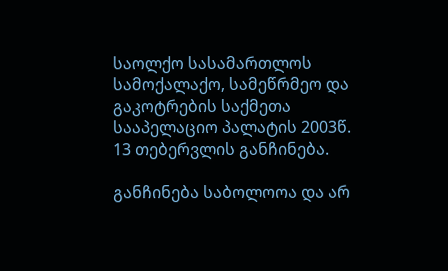საოლქო სასამართლოს სამოქალაქო, სამეწრმეო და გაკოტრების საქმეთა სააპელაციო პალატის 2003წ. 13 თებერვლის განჩინება.

განჩინება საბოლოოა და არ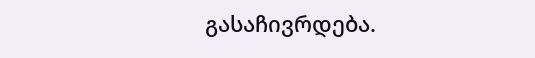გასაჩივრდება.